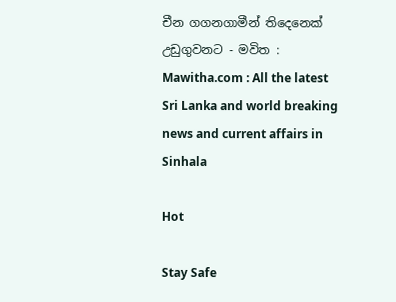චීන ගගනගාමීන් තිදෙනෙක් උඩුගුවනට - මවිත : Mawitha.com : All the latest Sri Lanka and world breaking news and current affairs in Sinhala

Hot

Stay Safe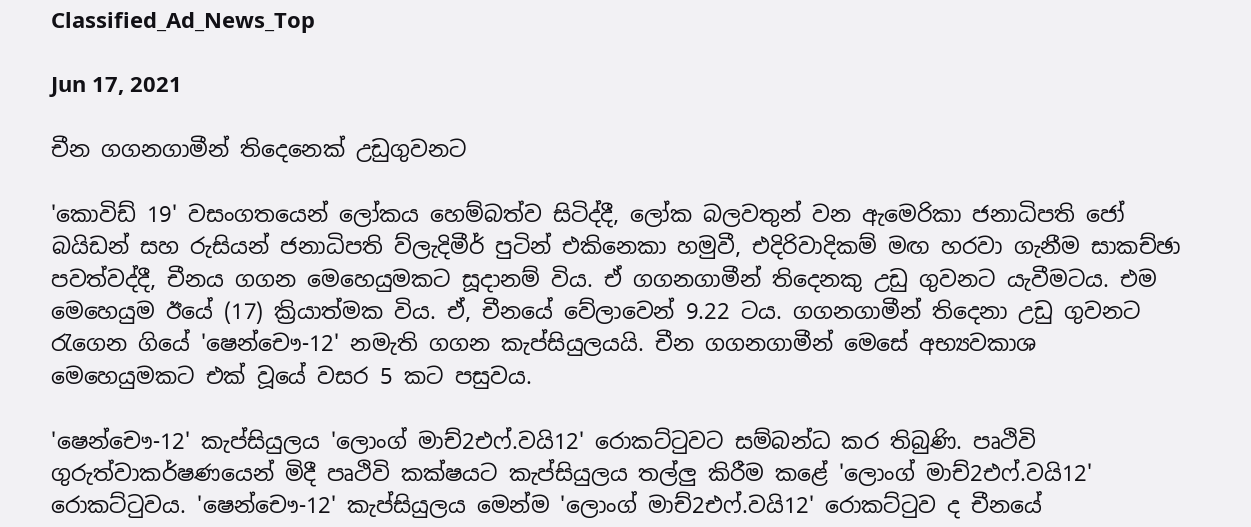Classified_Ad_News_Top

Jun 17, 2021

චීන ගගනගාමීන් තිදෙනෙක් උඩුගුවනට

'කොවිඩ් 19' වසංගතයෙන් ලෝකය හෙම්බත්ව සිටිද්දී, ලෝක බලවතුන් වන ඇමෙරිකා ජනාධිපති ජෝ බයිඩන් සහ රුසියන් ජනාධිපති ව්ලැදිමීර් පුටින් එකිනෙකා හමුවී, එදිරිවාදිකම් මඟ හරවා ගැනීම සාකච්ඡා පවත්වද්දී, චීනය ගගන මෙහෙයුමකට සූදානම් විය. ඒ ගගනගාමීන් තිදෙනකු උඩු ගුවනට යැවීමටය. එම මෙහෙයුම ඊයේ (17) ක්‍රියාත්මක විය. ඒ, චීනයේ වේලාවෙන් 9.22 ටය. ගගනගාමීන් තිදෙනා උඩු ගුවනට රැගෙන ගියේ 'ෂෙන්චෞ-12' නමැති ගගන කැප්සියුලයයි. චීන ගගනගාමීන් මෙසේ අභ්‍යවකාශ මෙහෙයුමකට එක් වූයේ වසර 5 කට පසුවය.

'ෂෙන්චෞ-12' කැප්සියුලය‍ 'ලොංග් මාච්2එෆ්.වයි12' රොකට්ටුවට සම්බන්ධ කර තිබුණි. පෘථිවි ගුරුත්වාකර්ෂණයෙන් මිදී පෘථිවි කක්ෂයට කැප්සියුලය තල්ලු කිරීම කළේ 'ලොංග් මාච්2එෆ්.වයි12' රොකට්ටුවය. 'ෂෙන්චෞ-12' කැප්සියුලය මෙන්ම 'ලොංග් මාච්2එෆ්.වයි12' රොකට්ටුව ද චීනයේ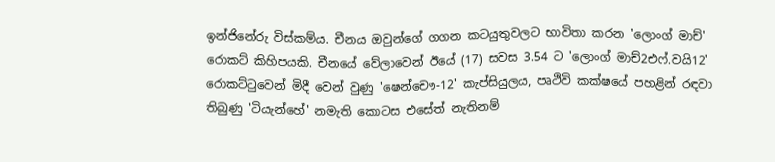ඉන්ජිනේරු විස්කම්ය‍. චීනය ඔවුන්ගේ ගගන කටයුතුවලට භාවිතා කරන 'ලොංග් මාච්' රොකට් කිහිපයකි. චීනයේ වේලාවෙන් ඊයේ (17) සවස 3.54 ට 'ලොංග් මාච්2එෆ්.වයි12' රොකට්ටුවෙන් මිදී වෙන් වුණු 'ෂෙන්චෞ-12' කැප්සියුලය, පෘථිවි කක්ෂයේ පහළින් රඳවා තිබුණු 'ටියැන්හේ' නමැති කොටස එසේත් නැතිනම්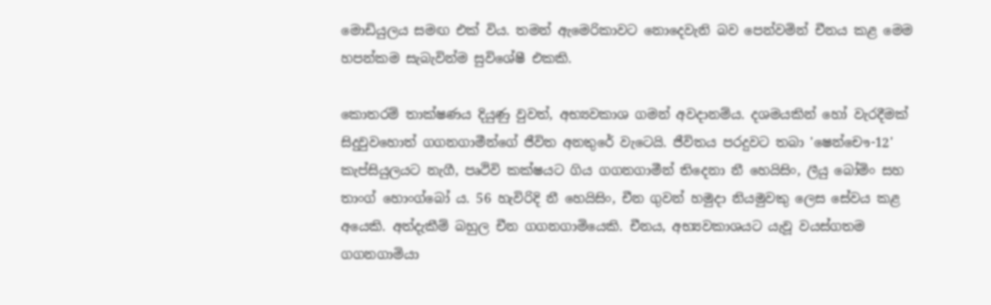මොඩියුලය සමඟ එක් විය. තමන් ඇමෙරිකාවට නොදෙවැනි බව පෙන්වමින් චීනය කළ මෙම හපන්කම සැබැවින්ම සුවිශේෂී එකකි.

කොතරම් තාක්ෂණය දියුණු වුවත්, අභ්‍යවකාශ ගමන් අවදානම්ය. දශමයකින් හෝ වැරදීමක් සිදුවුවහොත් ගගනගාමීන්ගේ ජීවිත අනතුරේ වැටෙයි. ජීවිතය පරදුවට තබා 'ෂෙන්චෞ-12' කැප්සියුලයට නැගී, පෘථිවි කක්ෂයට ගිය ගගනගාමීන් තිදෙනා නී හෙයිසිං, ලීයු බෝමිං සහ තාංග් හොංග්බෝ ය. 56 හැවිරිදි නී හෙයිසිං, චීන ගුවන් හමුදා නියමුවකු ලෙස සේවය කළ අයෙකි. අත්දැකීම් බහුල චීන ගගනගාමියෙකි. චීනය, අභ්‍යවකාශයට යැවූ වයස්ගතම ගගනගාමියා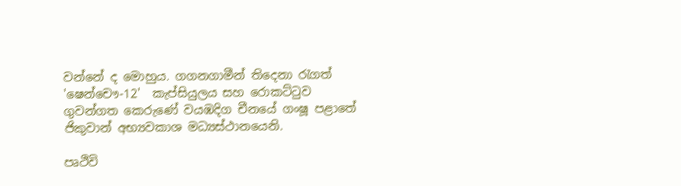වන්නේ ද මොහුය. ගගනගාමීන් තිදෙනා රැගත් 'ෂෙන්චෞ-12'  කැප්සියුලය සහ රොකට්ටුව ගුවන්ගත කෙරුණේ වයඹදිග චීනයේ ගංෂූ පළාතේ ජිකුවාන් අභ්‍යවකාශ මධ්‍යස්ථානයෙනි.

පෘථිවි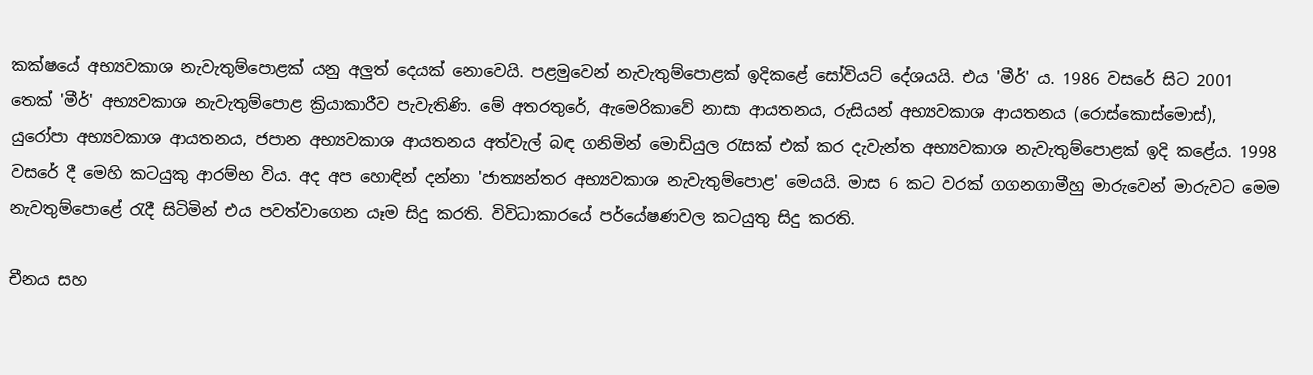කක්ෂයේ අභ්‍යවකාශ නැවැතුම්පොළක් යනු අලුත් දෙයක් නොවෙයි. පළමුවෙන් නැවැතුම්පොළක් ඉදිකළේ සෝවියට් දේශයයි. එය 'මීර්' ය. 1986 වසරේ සිට 2001 තෙක් 'මීර්' අභ්‍යවකාශ නැවැතුම්පොළ ක්‍රියාකාරීව පැවැතිණි. මේ අතරතුරේ, ඇමෙරිකාවේ නාසා ආයතනය, රුසියන් අභ්‍යවකාශ ආයතනය (රොස්කොස්මොස්), යුරෝපා අභ්‍යවකාශ ආයතනය, ජපාන අභ්‍යවකාශ ආයතනය අත්වැල් බඳ ගනිමින් මොඩියුල රැසක් එක් කර දැවැන්ත අභ්‍යවකාශ නැවැතුම්පොළක් ඉදි කළේය. 1998 වසරේ දී මෙහි කටයුකු ආරම්භ විය. අද අප හොඳින් දන්නා 'ජාත්‍යන්තර අභ්‍යවකාශ නැවැතුම්පොළ' මෙයයි. මාස 6 කට වරක් ගගනගාමීහු මාරුවෙන් මාරුවට මෙම නැවතුම්පොළේ රැදී සිටිමින් එය පවත්වාගෙන යෑම සිදු කරති. විවිධාකාරයේ පර්යේෂණවල කටයුතු සිදු කරති.

චීනය සහ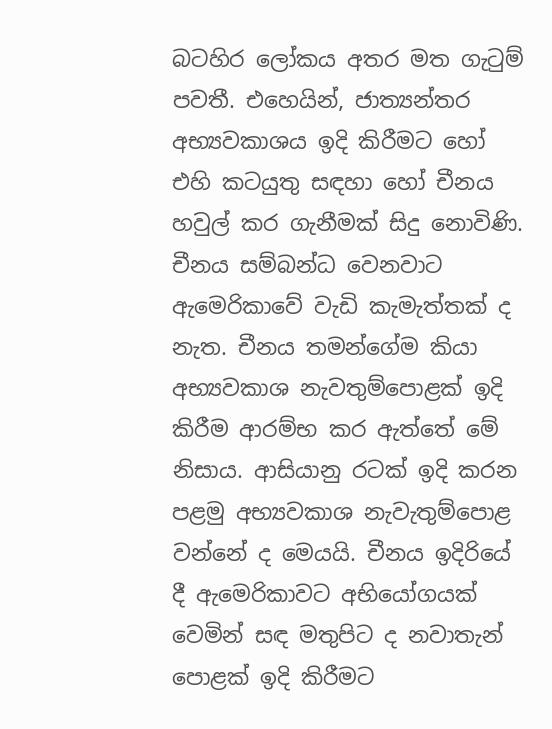බටහිර ලෝකය අතර මත ගැටුම් පවතී. එහෙයින්, ජාත්‍යන්තර අභ්‍යවකාශය ඉදි කිරීමට හෝ එහි කටයුතු සඳහා හෝ චීනය හවුල් කර ගැනීමක් සිදු නොවිණි. චීනය සම්බන්ධ වෙනවාට ඇමෙරිකාවේ වැඩි කැමැත්තක් ද නැත. චීනය තමන්ගේම කියා අභ්‍යවකාශ නැවතුම්පොළක් ඉදි කිරීම ආරම්භ කර ඇත්තේ මේ නිසාය. ආසියානු රටක් ඉදි කරන පළමු අභ්‍යවකාශ නැවැතුම්පොළ වන්නේ ද මෙයයි. චීනය ඉදිරියේ දී ඇමෙරිකාවට අභියෝගයක් වෙමින් සඳ මතුපිට ද නවාතැන් පොළක් ඉදි කිරීමට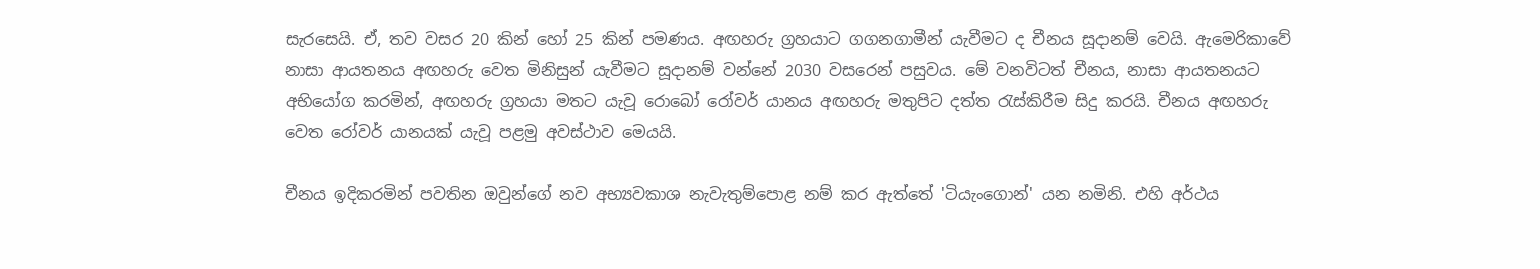සැරසෙයි. ඒ, තව වසර 20 කින් හෝ 25 කින් පමණය. අඟහරු ග්‍රහයාට ගගනගාමීන් යැවීමට ද චීනය සූදානම් වෙයි. ඇමෙරිකාවේ නාසා ආයතනය අඟහරු වෙත මිනිසුන් යැවීමට සූදානම් වන්නේ 2030 වසරෙන් පසුවය. මේ වනවිටත් චීනය, නාසා ආයතනයට අභියෝග කරමින්, අඟහරු ග්‍රහයා මතට යැවූ රොබෝ රෝවර් යානය අඟහරු මතුපිට දත්ත රැස්කිරීම සිදු කරයි. චීනය අඟහරු වෙත රෝවර් යානයක් යැවූ පළමු අවස්ථාව මෙයයි.

චීනය ඉදිකරමින් පවතින ඔවුන්ගේ නව අභ්‍යවකාශ නැවැතුම්පොළ නම් කර ඇත්තේ 'ටියැංගොන්' යන නමිනි. එහි අර්ථය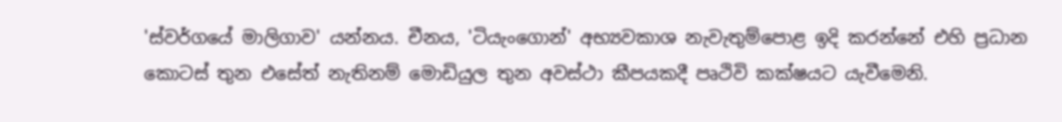'ස්වර්ගයේ මාලිගාව' යන්නය. චීනය, 'ටියැංගොන්' අභ්‍යවකාශ නැවැතුම්පොළ ඉදි කරන්නේ එහි ප්‍රධාන කොටස් තුන එසේත් නැතිනම් මොඩියුල තුන අවස්ථා කීපයකදී පෘථිවි කක්ෂයට යැවීමෙනි.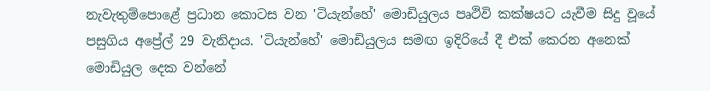නැවැතුම්පොළේ ප්‍රධාන කොටස වන 'ටියැන්හේ' මොඩියුලය පෘථිවි කක්ෂයට යැවීම සිදු වූයේ පසුගිය අප්‍රේල් 29 වැනිදාය. 'ටියැන්හේ' මොඩියුලය සමඟ ඉදිරියේ දී එක් කෙරන අනෙක් මොඩියුල දෙක වන්නේ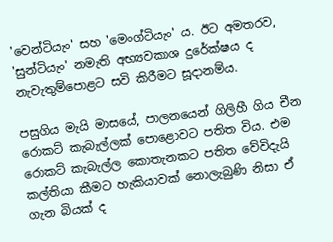'වෙන්ටියැං' සහ 'මෙංග්ටියැං' ය. ඊට අමතරව, 'සුන්ටියැං' නමැති අභ්‍යවකාශ දුරේක්ෂය ද නැවැතුම්පොළට සවි කිරීමට සූදානම්ය.

පසුගිය මැයි මාසයේ, පාලනයෙන් ගිලිහී ගිය චීන රොකට් කැබැල්ලක් පොළොවට පතිත විය. එම රොකට් කැබැල්ල කොතැනකට පතිත වේවිදැයි කල්තියා කීමට හැකියාවක් නොලැබුණි නිසා ඒ ගැන බියක් ද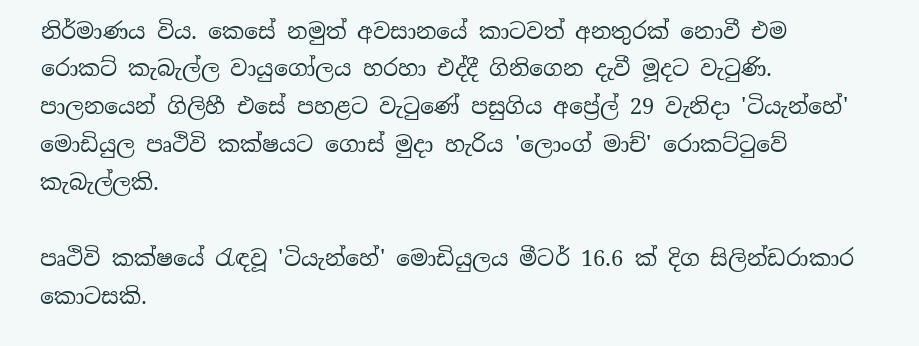නිර්මාණය විය. කෙසේ නමුත් අවසානයේ කාටවත් අනතුරක් නොවී එම රොකට් කැබැල්ල වායුගෝලය හරහා එද්දී ගිනිගෙන දැවී මූදට වැටුණි. පාලනයෙන් ගිලිහී එසේ පහළට වැටුණේ පසුගිය අප්‍රේල් 29 වැනිදා 'ටියැන්හේ' මොඩියුල පෘථිවි කක්ෂයට ගොස් මුදා හැරිය 'ලොංග් මාච්' රොකට්ටුවේ කැබැල්ලකි.

පෘථිවි කක්ෂයේ රැඳවූ 'ටියැන්හේ' මොඩියුලය මීටර් 16.6 ක් දිග සිලින්ඩරාකාර කොටසකි.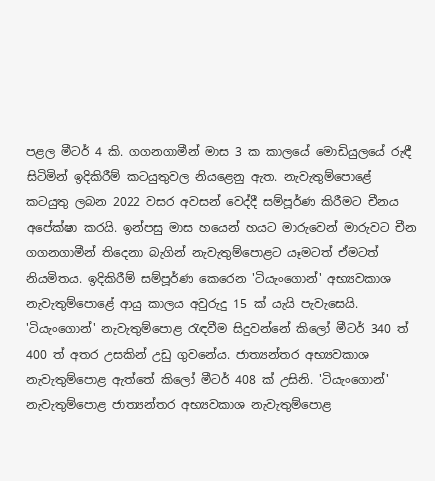පළල මීටර් 4 කි. ගගනගාමීන් මාස 3 ක කාලයේ මොඩියුලයේ රුඳී සිටිමින් ඉදිකිරීම් කටයුතුවල නියළෙනු ඇත. නැවැතුම්පොළේ කටයුතු ලබන 2022 වසර අවසන් වෙද්දී සම්පූර්ණ කිරීමට චීනය අපේක්ෂා කරයි. ඉන්පසු මාස හයෙන් හයට මාරුවෙන් මාරුවට චීන ගගනගාමීන් තිදෙනා බැගින් නැවැතුම්පොළට යෑමටත් ඒමටත් නියමිතය. ඉදිකිරීම් සම්පූර්ණ කෙරෙන 'ටියැංගොන්' අභ්‍යවකාශ නැවැතුම්පොළේ ආයු කාලය අවුරුදු 15 ක් යැයි පැවැසෙයි. 'ටියැංගොන්' නැවැතුම්පොළ රැඳවීම සිදුවන්නේ කිලෝ මීටර් 340 ත් 400 ත් අතර උසකින් උඩු ගුවනේය. ජාත්‍යන්තර අභ්‍යවකාශ නැවැතුම්පොළ ඇත්තේ කිලෝ මීටර් 408 ක් උසිනි. 'ටියැංගොන්' නැවැතුම්පොළ ජාත්‍යන්තර අභ්‍යවකාශ නැවැතුම්පොළ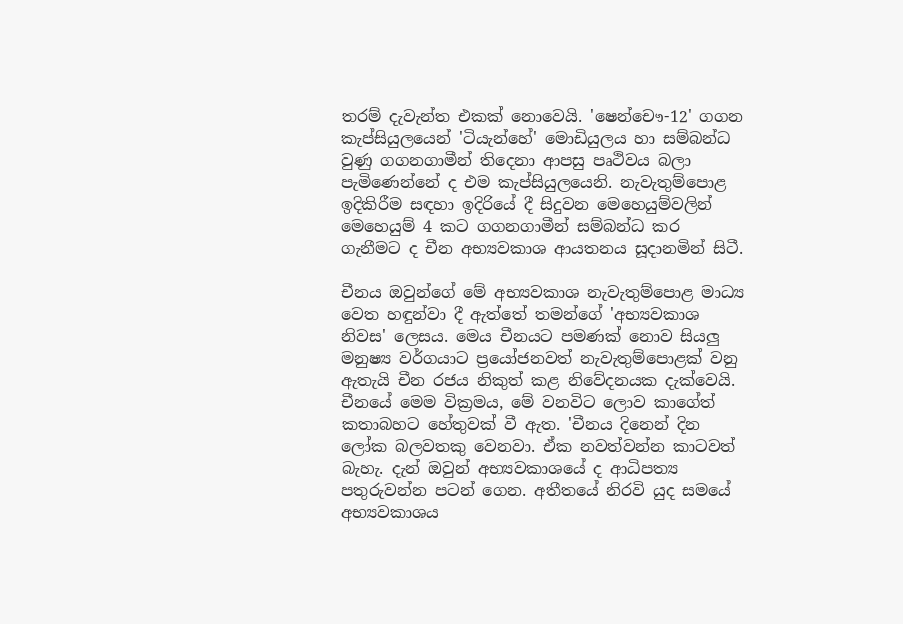තරම් දැවැන්ත එකක් නොවෙයි. 'ෂෙන්චෞ-12' ගගන කැප්සියුලයෙන් 'ටියැන්හේ' මොඩියුලය හා සම්බන්ධ වුණු ගගනගාමීන් තිදෙනා ආපසු පෘථිවය බලා පැමිණෙන්නේ ද එම කැප්සියුලයෙනි. නැවැතුම්පොළ ඉදිකිරීම සඳහා ඉදිරියේ දී සිදුවන මෙහෙයුම්වලින් මෙහෙයුම් 4 කට ගගනගාමීන් සම්බන්ධ කර ගැනීමට ද චීන අභ්‍යවකාශ ආයතනය සූදානමින් සිටී.

චීනය ඔවුන්ගේ මේ අභ්‍යවකාශ නැවැතුම්පොළ මාධ්‍ය වෙත හඳුන්වා දී ඇත්තේ තමන්ගේ 'අභ්‍යවකාශ නිවස' ලෙසය. මෙය චීනයට පමණක් නොව සියලු මනුෂ්‍ය වර්ගයාට ප්‍රයෝජනවත් නැවැතුම්පොළක් වනු ඇතැයි චීන රජය නිකුත් කළ නිවේදනයක දැක්වෙයි. චීනයේ මෙම වික්‍රමය, මේ වනවිට ලොව කාගේත් කතාබහට හේතුවක් වී ඇත. 'චීනය දිනෙන් දින ලෝක බලවතකු වෙනවා. ඒක නවත්වන්න කාටවත් බැහැ. දැන් ඔවුන් අභ්‍යවකාශයේ ද ආධිපත්‍ය පතුරුවන්න පටන් ගෙන. අතීතයේ නිරවි යුද සමයේ අභ්‍යවකාශය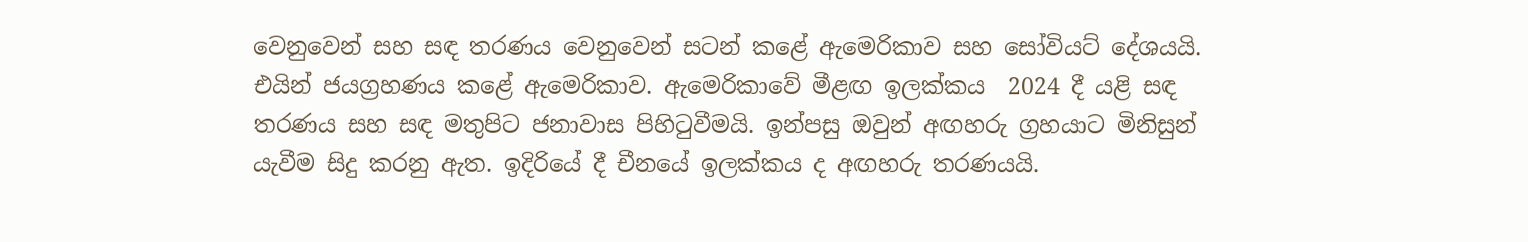වෙනුවෙන් සහ සඳ තරණය වෙනුවෙන් සටන් කළේ ඇමෙරිකාව සහ සෝවියට් දේශයයි. එයින් ජයග්‍රහණය කළේ ඇමෙරිකාව. ඇමෙරිකාවේ මීළඟ ඉලක්කය  2024 දී යළි සඳ තරණය සහ සඳ මතුපිට ජනාවාස පිහිටුවීමයි. ඉන්පසු ඔවුන් අඟහරු ග්‍රහයාට මිනිසුන් යැවීම සිදු කරනු ඇත. ඉදිරියේ දී චීනයේ ඉලක්කය ද අඟහරු තරණයයි.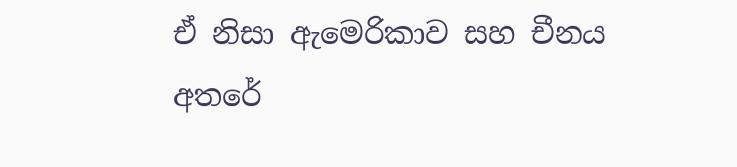ඒ නිසා ඇමෙරිකාව සහ චීනය අතරේ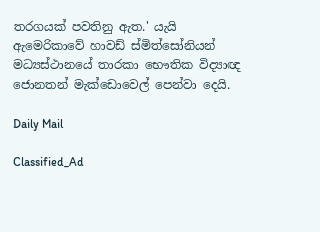තරගයක් පවතිනු ඇත.' යැයි ඇමෙරිකාවේ හාවඩ් ස්මිත්සෝනියන් මධ්‍යස්ථානයේ තාරකා භෞතික විද්‍යාඥ ජොනතන් මැක්ඩොවෙල් පෙන්වා දෙයි.

Daily Mail

Classified_Ad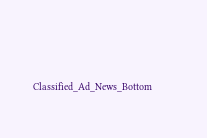Classified_Ad_News_Bottom